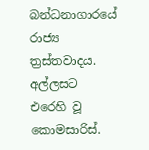බන්ධනාගාරයේ රාජ්‍ය ත්‍රස්තවාදය. අල්ලසට එරෙහි වූ කොමසාරිස්.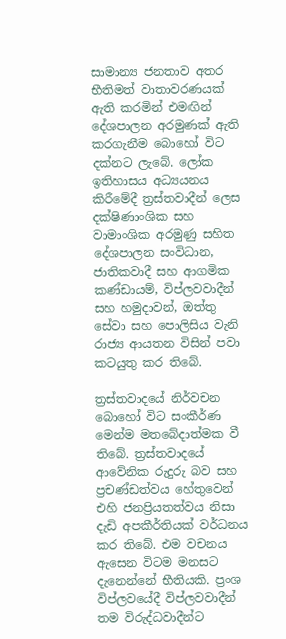සාමාන්‍ය ජනතාව අතර භීතිමත් වාතාවරණයක් ඇති කරමින් එමඟින් දේශපාලන අරමුණක් ඇති කරගැනීම බොහෝ විට දක්නට ලැබේ. ලෝක ඉතිහාසය අධ්‍යයනය කිරීමේදී ත්‍රස්තවාදීන් ලෙස දක්ෂිණාංශික සහ වාමාංශික අරමුණු සහිත දේශපාලන සංවිධාන, ජාතිකවාදී සහ ආගමික කණ්ඩායම්, විප්ලවවාදීන් සහ හමුදාවන්, ඔත්තු සේවා සහ පොලිසිය වැනි රාජ්‍ය ආයතන විසින් පවා කටයුතු කර තිබේ.

ත්‍රස්තවාදයේ නිර්වචන බොහෝ විට සංකීර්ණ මෙන්ම මතබේදාත්මක වී තිබේ. ත්‍රස්තවාදයේ ආවේනික රුදුරු බව සහ ප්‍රචණ්ඩත්වය හේතුවෙන් එහි ජනප්‍රියතත්වය නිසා දැඩි අපකීර්තියක් වර්ධනය කර තිබේ. එම වචනය ඇසෙන විටම මනසට දැනෙන්නේ භීතියකි. ප්‍රංශ විප්ලවයේදී විප්ලවවාදීන් තම විරුද්ධවාදීන්ට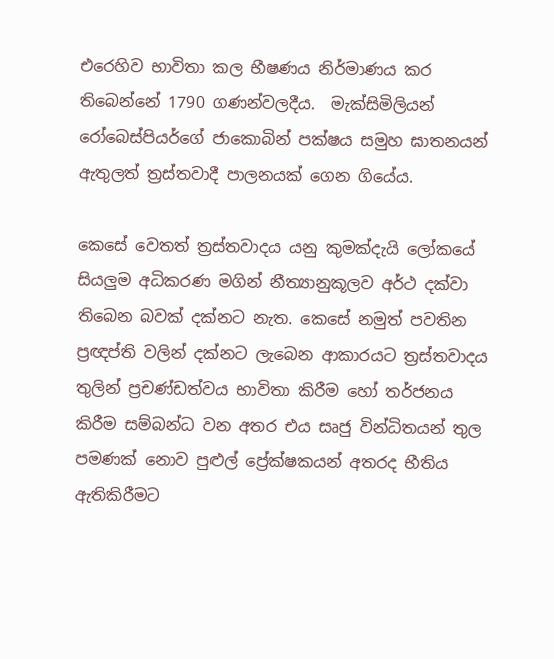එරෙහිව භාවිතා කල භීෂණය නිර්මාණය කර තිබෙන්නේ 1790 ගණන්වලදීය.  මැක්සිමිලියන් රෝබෙස්පියර්ගේ ජාකොබින් පක්ෂය සමුහ ඝාතනයන් ඇතුලත් ත්‍රස්තවාදී පාලනයක් ගෙන ගියේය.

කෙසේ වෙතත් ත්‍රස්තවාදය යනු කුමක්දැයි ලෝකයේ සියලුම අධිකරණ මගින් නීත්‍යානුකූලව අර්ථ දක්වා තිබෙන බවක් දක්නට නැත. කෙසේ නමුත් පවතින ප්‍රඥප්ති වලින් දක්නට ලැබෙන ආකාරයට ත්‍රස්තවාදය තුලින් ප්‍රචණ්ඩත්වය භාවිතා කිරීම හෝ තර්ජනය කිරීම සම්බන්ධ වන අතර එය සෘජු වින්ධිතයන් තුල පමණක් නොව පුළුල් ප්‍රේක්ෂකයන් අතරද භීතිය ඇතිකිරීමට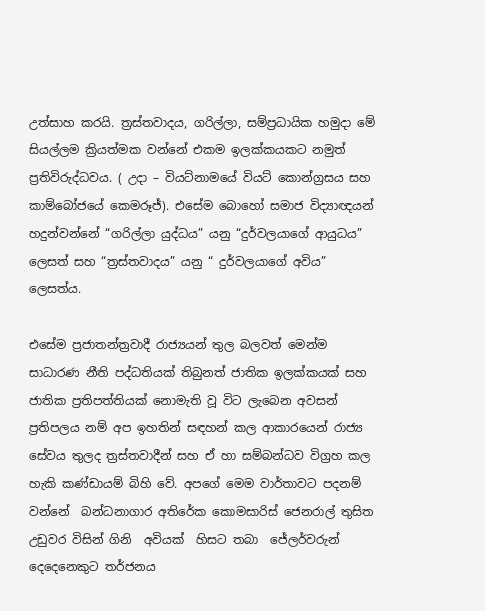උත්සාහ කරයි. ත්‍රස්තවාදය, ගරිල්ලා, සම්ප්‍රධායික හමුදා මේ සියල්ලම ක්‍රියත්මක වන්නේ එකම ඉලක්කයකට නමුත් ප්‍රතිවිරුද්ධවය. ( උදා – වියට්නාමයේ වියට් කොන්ග්‍රසය සහ කාම්බෝජයේ කෙමරූජ්). එසේම බොහෝ සමාජ විද්‍යාඥයන් හදුන්වන්නේ “ගරිල්ලා යුද්ධය” යනු “දුර්වලයාගේ ආයුධය” ලෙසත් සහ “ත්‍රස්තවාදය” යනු “ දුර්වලයාගේ අවිය” ලෙසත්ය.

එසේම ප්‍රජාතන්ත්‍රවාදී රාජ්‍යයන් තුල බලවත් මෙන්ම සාධාරණ නීති පද්ධතියක් තිබුනත් ජාතික ඉලක්කයක් සහ ජාතික ප්‍රතිපත්තියක් නොමැති වූ විට ලැබෙන අවසන් ප්‍රතිපලය නම් අප ඉහතින් සඳහන් කල ආකාරයෙන් රාජ්‍ය සේවය තුලද ත්‍රස්තවාදීන් සහ ඒ හා සම්බන්ධව විග්‍රහ කල හැකි කණ්ඩායම් බිහි වේ. අපගේ මෙම වාර්තාවට පදනම් වන්නේ  බන්ධනාගාර අතිරේක කොමසාරිස් ජෙනරාල් තුසිත උඩුවර විසින් ගිනි  අවියක්  හිසට තබා  ජේලර්වරුන් දෙදෙනෙකුට තර්ජනය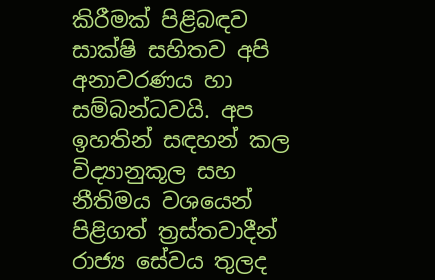කිරීමක් පිළිබඳව සාක්ෂි සහිතව අපි අනාවරණය හා සම්බන්ධවයි. අප ඉහතින් සඳහන් කල විද්‍යානුකූල සහ නීතිමය වශයෙන් පිළිගත් ත්‍රස්තවාදීන් රාජ්‍ය සේවය තුලද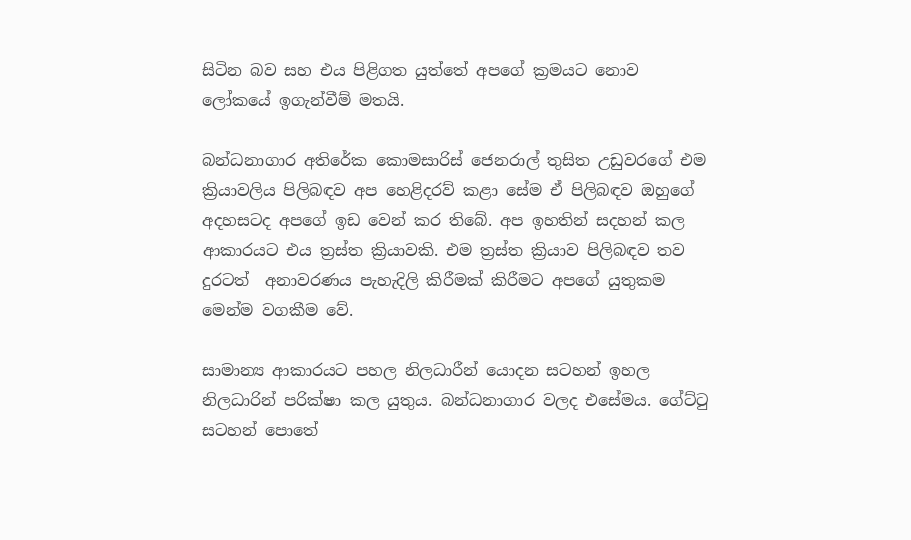සිටින බව සහ එය පිළිගත යුත්තේ අපගේ ක්‍රමයට නොව ලෝකයේ ඉගැන්වීම් මතයි.

බන්ධනාගාර අතිරේක කොමසාරිස් ජෙනරාල් තුසිත උඩුවරගේ එම ක්‍රියාවලිය පිලිබඳව අප හෙළිදරව් කළා සේම ඒ පිලිබඳව ඔහුගේ අදහසටද අපගේ ඉඩ වෙන් කර තිබේ. අප ඉහතින් සදහන් කල ආකාරයට එය ත්‍රස්ත ක්‍රියාවකි. එම ත්‍රස්ත ක්‍රියාව පිලිබඳව තව දුරටත්  අනාවරණය පැහැදිලි කිරීමක් කිරීමට අපගේ යුතුකම මෙන්ම වගකීම වේ.

සාමාන්‍ය ආකාරයට පහල නිලධාරීන් යොදන සටහන් ඉහල නිලධාරින් පරික්ෂා කල යුතුය. බන්ධනාගාර වලද එසේමය. ගේට්ටු සටහන් පොතේ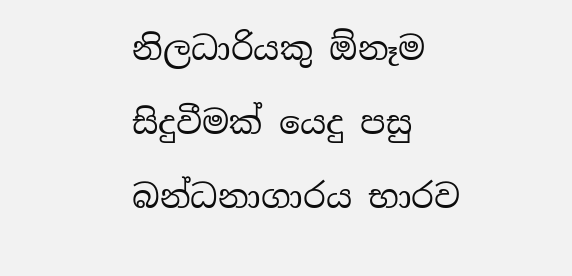නිලධාරියකු ඕනෑම සිදුවීමක් යෙදු පසු බන්ධනාගාරය භාරව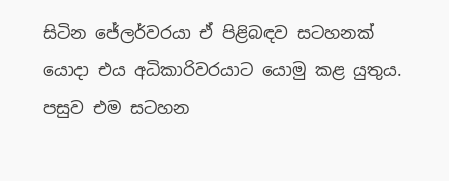සිටින ජේලර්වරයා ඒ පිළිබඳව සටහනක් යොදා එය අධිකාරිවරයාට යොමු කළ යුතුය.  පසුව එම සටහන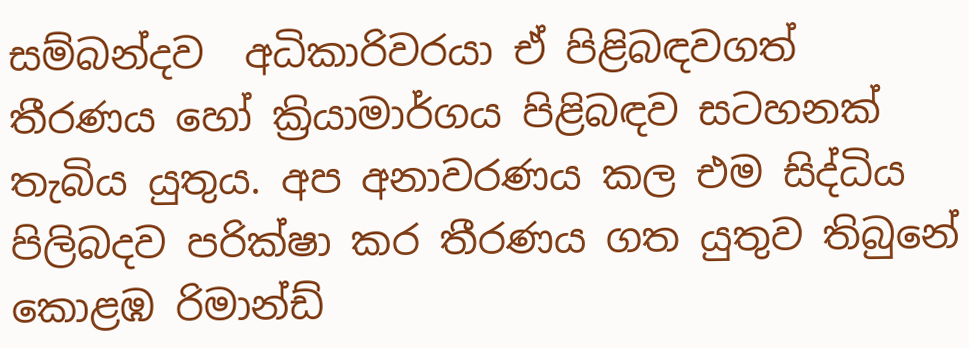සම්බන්දව  අධිකාරිවරයා ඒ පිළිබඳවගත් තීරණය හෝ ක්‍රියාමාර්ගය පිළිබඳව සටහනක් තැබිය යුතුය. අප අනාවරණය කල එම සිද්ධිය පිලිබදව පරික්ෂා කර තීරණය ගත යුතුව තිබුනේ  කොළඹ රිමාන්ඩ්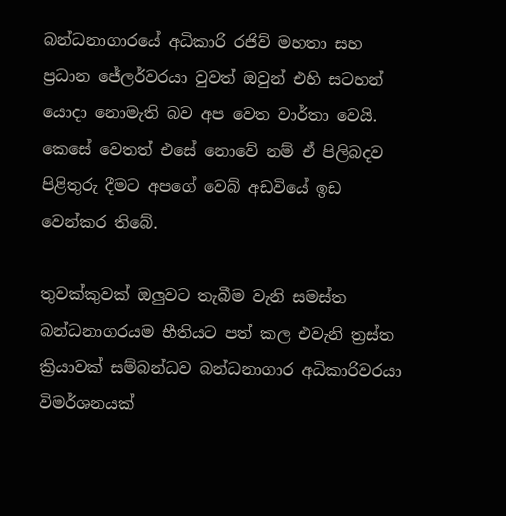බන්ධනාගාරයේ අධිකාරි රජිව් මහතා සහ ප්‍රධාන ජේලර්වරයා වුවත් ඔවුන් එහි සටහන් යොදා නොමැති බව අප වෙත වාර්තා වෙයි. කෙසේ වෙතත් එසේ නොවේ නම් ඒ පිලිබදව පිළිතුරු දීමට අපගේ වෙබ් අඩවියේ ඉඩ වෙන්කර තිබේ.

තුවක්කුවක් ඔලුවට තැබීම වැනි සමස්ත බන්ධනාගරයම භීතියට පත් කල එවැනි ත්‍රස්ත ක්‍රියාවක් සම්බන්ධව බන්ධනාගාර අධිකාරිවරයා විමර්ශනයක්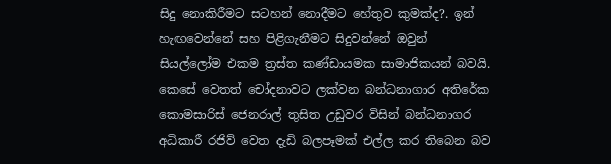සිදු නොකිරීමට සටහන් නොදීමට හේතුව කුමක්ද?. ඉන් හැඟවෙන්නේ සහ පිළිගැනීමට සිදුවන්නේ ඔවුන් සියල්ලෝම එකම ත්‍රස්ත කණ්ඩායමක සාමාජිකයන් බවයි. කෙසේ වෙතත් චෝදනාවට ලක්වන බන්ධනාගාර අතිරේක කොමසාරිස් ජෙනරාල් තුසිත උඩුවර විසින් බන්ධනාගර අධිකාරී රජිව් වෙත දැඩි බලපෑමක් එල්ල කර තිබෙන බව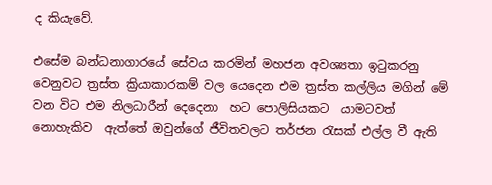ද කියැවේ.

එසේම බන්ධනාගාරයේ සේවය කරමින් මහජන අවශ්‍යතා ඉටුකරනු වෙනුවට ත්‍රස්ත ක්‍රියාකාරකම් වල යෙදෙන එම ත්‍රස්ත කල්ලිය මගින් මේ වන විට එම නිලධාරීන් දෙදෙනා  හට පොලිසියකට  යාමටවත්  නොහැකිව  ඇත්තේ ඔවුන්ගේ ජීවිතවලට තර්ජන රැසක් එල්ල වී ඇති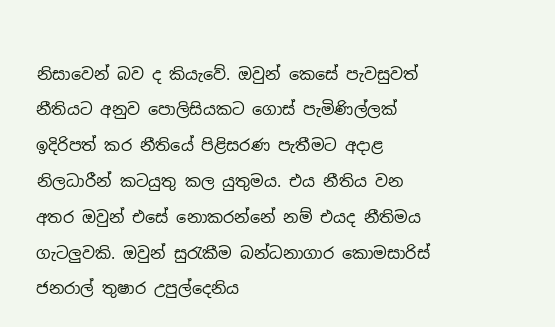නිසාවෙන් බව ද කියැවේ. ඔවුන් කෙසේ පැවසුවත් නීතියට අනුව පොලිසියකට ගොස් පැමිණිල්ලක් ඉදිරිපත් කර නීතියේ පිළිසරණ පැතීමට අදාළ නිලධාරීන් කටයුතු කල යුතුමය. එය නීතිය වන අතර ඔවුන් එසේ නොකරන්නේ නම් එයද නීතිමය ගැටලුවකි. ඔවුන් සුරැකීම බන්ධනාගාර කොමසාරිස් ජනරාල් තුෂාර උපුල්දෙනිය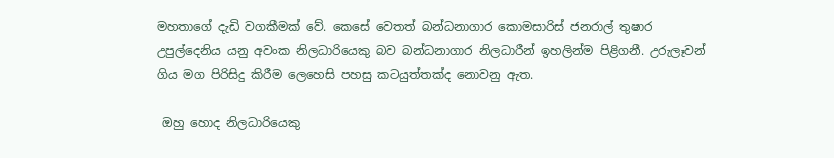මහතාගේ දැඩි වගකීමක් වේ. කෙසේ වෙතත් බන්ධනාගාර කොමසාරිස් ජනරාල් තුෂාර උපුල්දෙනිය යනු අවංක නිලධාරියෙකු බව බන්ධනාගාර නිලධාරීන් ඉහලින්ම පිළිගනී. උරුලෑවන් ගිය මග පිරිසිදු කිරීම ලෙහෙසි පහසු කටයුත්තක්ද නොවනු ඇත.

 ඔහු හොද නිලධාරියෙකු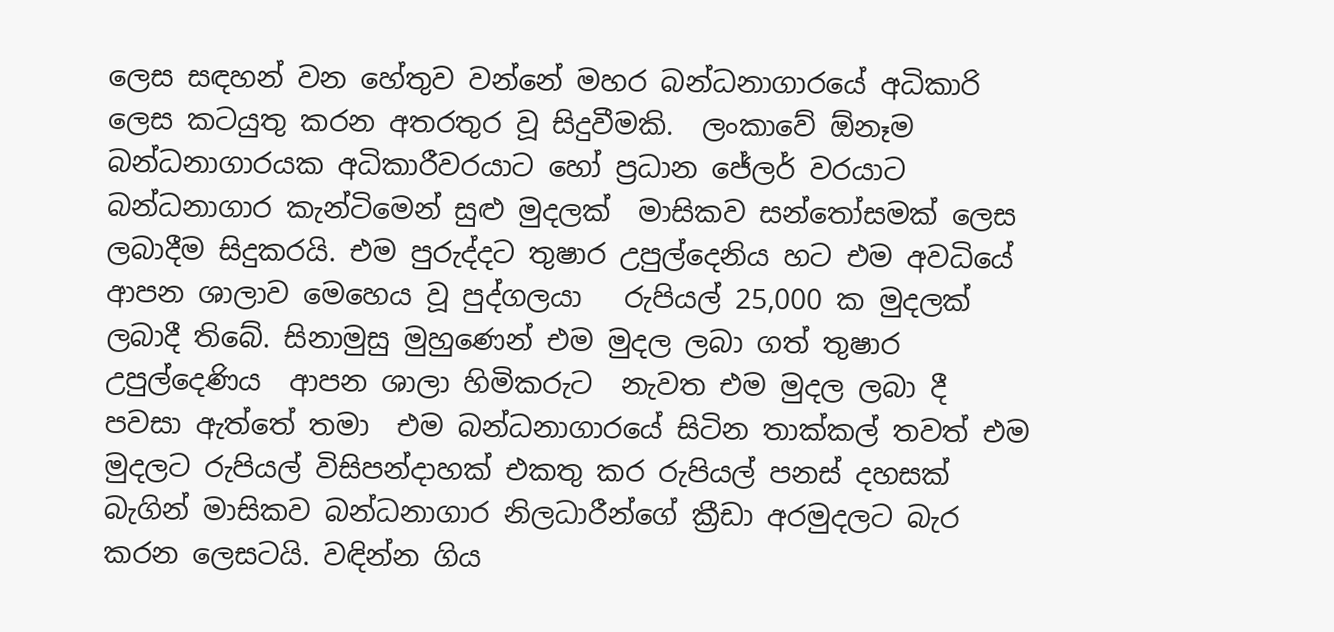ලෙස සඳහන් වන හේතුව වන්නේ මහර බන්ධනාගාරයේ අධිකාරි ලෙස කටයුතු කරන අතරතුර වූ සිදුවීමකි.  ලංකාවේ ඕනෑම බන්ධනාගාරයක අධිකාරීවරයාට හෝ ප්‍රධාන ජේලර් වරයාට  බන්ධනාගාර කැන්ටිමෙන් සුළු මුදලක්  මාසිකව සන්තෝසමක් ලෙස ලබාදීම සිදුකරයි. එම පුරුද්දට තුෂාර උපුල්දෙනිය හට එම අවධියේ  ආපන ශාලාව මෙහෙය වූ පුද්ගලයා   රුපියල් 25,000 ක මුදලක් ලබාදී තිබේ. සිනාමුසු මුහුණෙන් එම මුදල ලබා ගත් තුෂාර උපුල්දෙණිය  ආපන ශාලා හිමිකරුට  නැවත එම මුදල ලබා දී  පවසා ඇත්තේ තමා  එම බන්ධනාගාරයේ සිටින තාක්කල් තවත් එම මුදලට රුපියල් විසිපන්දාහක් එකතු කර රුපියල් පනස් දහසක් බැගින් මාසිකව බන්ධනාගාර නිලධාරීන්ගේ ක්‍රීඩා අරමුදලට බැර කරන ලෙසටයි. වඳින්න ගිය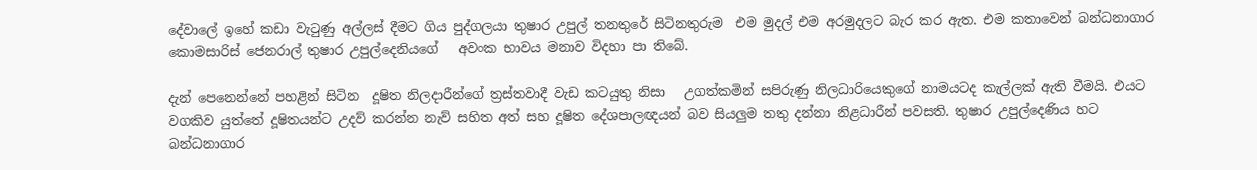දේවාලේ ඉහේ කඩා වැටුණු අල්ලස් දීමට ගිය පුද්ගලයා තුෂාර උපුල් තනතුරේ සිටිනතුරුම  එම මුදල් එම අරමුදලට බැර කර ඇත. එම කතාවෙන් බන්ධනාගාර කොමසාරිස් ජෙනරාල් තුෂාර උපුල්දෙනියගේ   අවංක භාවය මනාව විදහා පා තිබේ.

දැන් පෙනෙන්නේ පහළින් සිටින  දූෂිත නිලදාරීන්ගේ ත්‍රස්තවාදී වැඩ කටයුතු නිසා   උගත්කමින් සපිරුණු නිලධාරියෙකුගේ නාමයටද කැල්ලක් ඇති වීමයි. එයට වගකිව යුත්තේ දූෂිතයන්ට උදව් කරන්න නැව් සහිත අත් සහ දූෂිත දේශපාලඥයන් බව සියලුම තතු දන්නා නිළධාරීන් පවසති. තුෂාර උපුල්දෙණිය හට  බන්ධනාගාර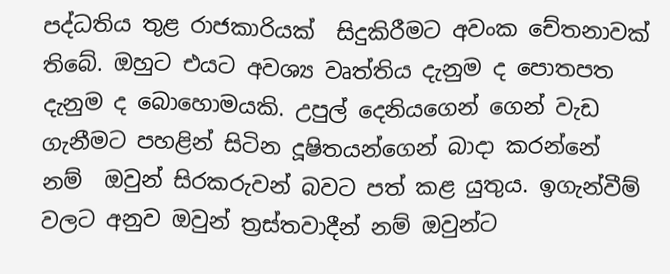පද්ධතිය තුළ රාජකාරියක්  සිදුකිරීමට අවංක චේතනාවක් තිබේ. ඔහුට එයට අවශ්‍ය වෘත්තිය දැනුම ද පොතපත දැනුම ද බොහොමයකි. උපුල් දෙනියගෙන් ගෙන් වැඩ ගැනීමට පහළින් සිටින දූෂිතයන්ගෙන් බාදා කරන්නේ නම්  ඔවුන් සිරකරුවන් බවට පත් කළ යුතුය. ඉගැන්වීම් වලට අනුව ඔවුන් ත්‍රස්තවාදීන් නම් ඔවුන්ට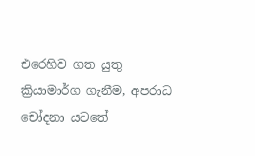එරෙහිව ගත යුතු ක්‍රියාමාර්ග ගැනීම, අපරාධ චෝදනා යටතේ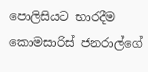පොලිසියට භාරදීම කොමසාරිස් ජනරාල්ගේ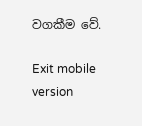වගකීම වේ.

Exit mobile version